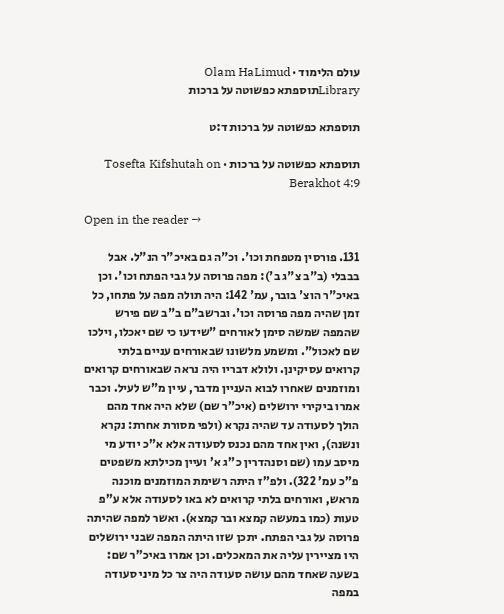עולם הלימוד · Olam HaLimud
Libraryתוספתא כפשוטה על ברכות

תוספתא כפשוטה על ברכות ד:ט

תוספתא כפשוטה על ברכות · Tosefta Kifshutah on Berakhot 4:9

Open in the reader →

131. פורסין מטפחת וכו'. וכ"ה גם באיכ"ר הנ"ל. אבל בבבלי (ב"ב צ"ג ב'): מפה פרוסה על גבי הפתח וכו'. וכן באיכ"ר הוצ' בובר, עמ' 142: היה תולה מפה על פתחו, כל זמן שהיה מפה פרוסה וכו'. וברשב"ם ב"ב שם פירש שהמפה שמשה סימן לאורחים "שידעו כי שם יאכלו, וילכו שם לאכול". ומשמע מלשונו שבאורחים עניים בלתי קרואים עסיקינן. ולולא דבריו היה נראה שבאורחים קרואים ומוזמנים שאחרו לבוא העניין מדבר, עיין מ"ש לעיל. וכבר אמרו ביקירי ירושלים (איכ"ר שם) שלא היה אחד מהם הולך לסעודה עד שהיה נקרא (ולפי מסורת אחרת: נקרא ונשנה), ואין אחד מהם נכנס לסעודה אלא א"כ יודע מי מיסב עמו (שם וסנהדרין כ"ג א' ועיין מכילתא משפטים פ"כ עמ' 322). ולפ"ז היתה רשימת המוזמנים מוכנה מראש, ואורחים בלתי קרואים לא באו לסעודה אלא ע"פ טעות (כמו במעשה קמצא ובר קמצא). ואשר למפה שהיתה פרוסה על גבי הפתח. יתכן שזו היתה המפה שבני ירושלים היו מציירין עליה את המאכלים. וכן אמרו באיכ"ר שם: בשעה שאחד מהם עושה סעודה היה צר כל מיני סעודה במפה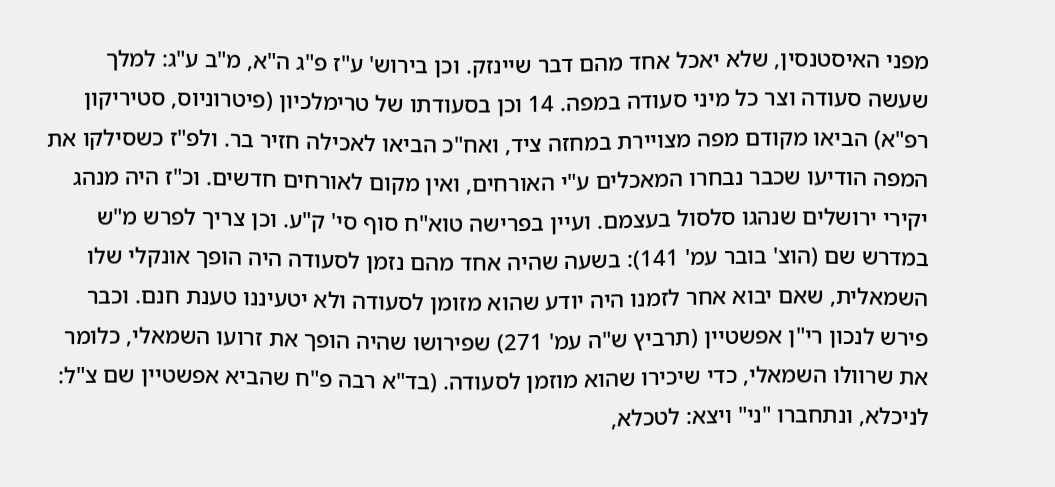מפני האיסטנסין, שלא יאכל אחד מהם דבר שיינזק. וכן בירוש' ע"ז פ"ג ה"א, מ"ב ע"ג: למלך שעשה סעודה וצר כל מיני סעודה במפה. 14 וכן בסעודתו של טרימלכיון (פיטרוניוס, סטיריקון רפ"א) הביאו מקודם מפה מצויירת במחזה ציד, ואח"כ הביאו לאכילה חזיר בר. ולפ"ז כשסילקו את המפה הודיעו שכבר נבחרו המאכלים ע"י האורחים, ואין מקום לאורחים חדשים. וכ"ז היה מנהג יקירי ירושלים שנהגו סלסול בעצמם. ועיין בפרישה טוא"ח סוף סי' ק"ע. וכן צריך לפרש מ"ש במדרש שם (הוצ' בובר עמ' 141): בשעה שהיה אחד מהם נזמן לסעודה היה הופך אונקלי שלו השמאלית, שאם יבוא אחר לזמנו היה יודע שהוא מזומן לסעודה ולא יטעיננו טענת חנם. וכבר פירש לנכון רי"ן אפשטיין (תרביץ ש"ה עמ' 271) שפירושו שהיה הופך את זרועו השמאלי, כלומר את שרוולו השמאלי, כדי שיכירו שהוא מוזמן לסעודה. (בד"א רבה פ"ח שהביא אפשטיין שם צ"ל: לניכלא, ונתחברו "ני" ויצא: לטכלא,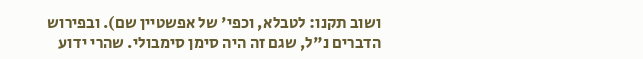ושוב תקנו: לטבלא, וכפי' של אפשטיין שם). ובפירוש הדברים נ"ל, שגם זה היה סימן סימבולי. שהרי ידוע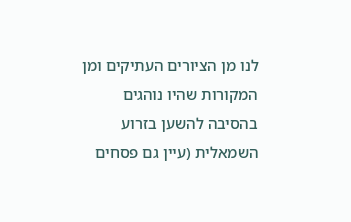לנו מן הציורים העתיקים ומן המקורות שהיו נוהגים בהסיבה להשען בזרוע השמאלית (עיין גם פסחים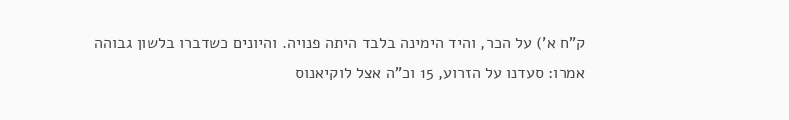ק"ח א') על הכר, והיד הימינה בלבד היתה פנויה. והיונים כשדברו בלשון גבוהה אמרו: סעדנו על הזרוע, 15 וכ"ה אצל לוקיאנוס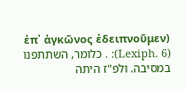(ἐπ᾽ ἀγκῶνος ἐδειπνοῦμεν :(Lexiph. 6) . כלומר, השתתפנו במסיבה. ולפ"ז היתה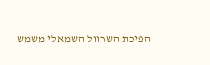הפיכת השרוול השמאלי משמש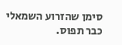סימן שהזרוע השמאלי כבר תפוס.